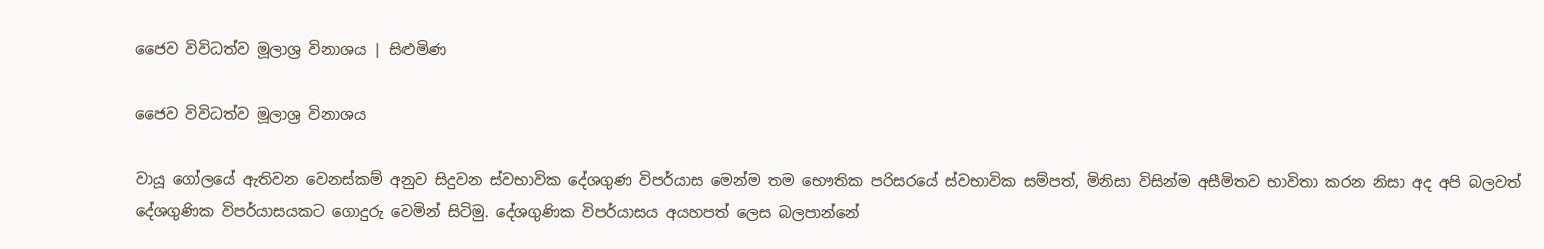ජෛව විවිධත්ව මූලාශ්‍ර විනාශය | සිළුමිණ

ජෛව විවිධත්ව මූලාශ්‍ර විනාශය

වායූ ගෝලයේ ඇතිවන වෙනස්කම් අනුව සිදුවන ස්වභාවික දේශගුණ විපර්යාස මෙන්ම තම භෞතික පරිසරයේ ස්වභාවික සම්පත්, මිනිසා විසින්ම අසීමිතව භාවිතා කරන නිසා අද අපි බලවත් දේශගුණික විපර්යාසයකට ගොදුරු වෙමින් සිටිමු. දේශගුණික විපර්යාසය අයහපත් ලෙස බලපාන්නේ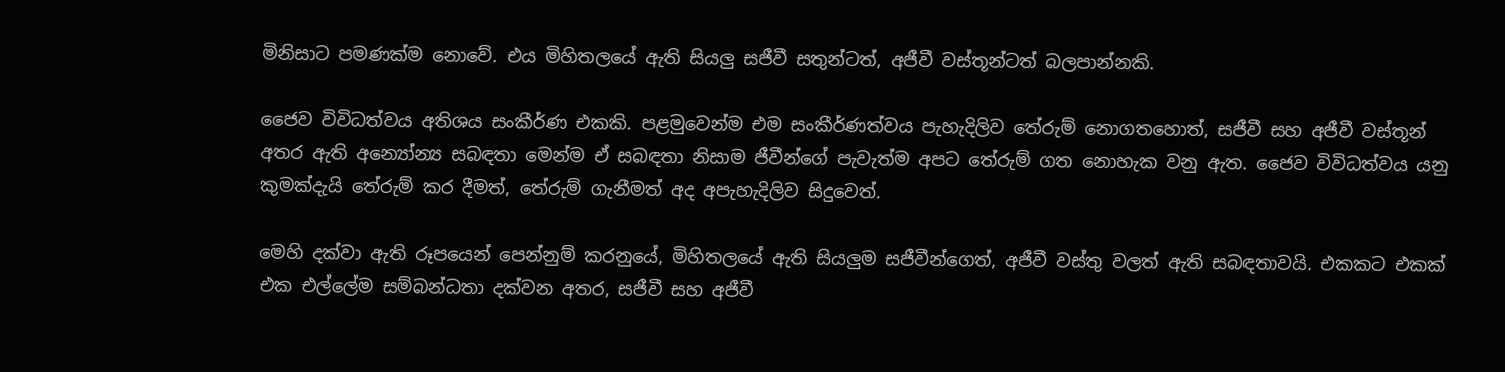මිනිසාට පමණක්ම නොවේ. එය මිහිතලයේ ඇති සියලු සජීවී සතුන්ටත්, අජීවී වස්තූන්ටත් බලපාන්නකි.

ජෛව විවිධත්වය අතිශය සංකීර්ණ එකකි. පළමුවෙන්ම එම සංකීර්ණත්වය පැහැදිලිව තේරුම් නොගතහොත්, සජීවී සහ අජීවී වස්තූන් අතර ඇති අන්‍යෝන්‍ය සබඳතා මෙන්ම ඒ සබඳතා නිසාම ජීවීන්ගේ පැවැත්ම අපට තේරුම් ගත නොහැක වනු ඇත. ජෛව විවිධත්වය යනු කුමක්දැයි තේරුම් කර දීමත්, තේරුම් ගැනීමත් අද අපැහැදිලිව සිදුවෙත්.

මෙහි දක්වා ඇති රූපයෙන් පෙන්නුම් කරනුයේ, මිහිතලයේ ඇති සියලුම සජීවීන්ගෙත්, අජීවී වස්තු වලත් ඇති සබඳතාවයි. එකකට එකක් එක එල්ලේම සම්බන්ධතා දක්වන අතර, සජීවී සහ අජීවී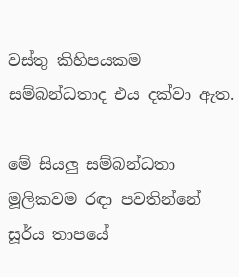වස්තු කිහිපයකම සම්බන්ධතාද එය දක්වා ඇත.

මේ සියලු සම්බන්ධතා මූලිකවම රඳා පවතින්නේ සූර්ය තාපයේ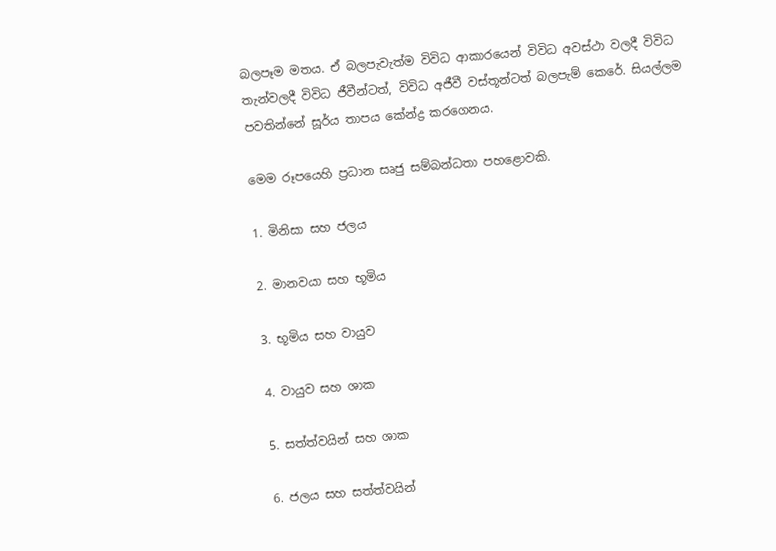බලපෑම මතය. ඒ බලපැවැත්ම විවිධ ආකාරයෙන් විවිධ අවස්ථා වලදී විවිධ තැන්වලදී විවිධ ජීවීන්ටත්, විවිධ අජීවී වස්තූන්ටත් බලපැම් කෙරේ. සියල්ලම පවතින්නේ සූර්ය තාපය කේන්ද්‍ර කරගෙනය.

මෙම රූපයෙහි ප්‍රධාන සෘජු සම්බන්ධතා පහළොවකි.

1. මිනිසා සහ ජලය

2. මානවයා සහ භූමිය

3. භූමිය සහ වායුව

4. වායුව සහ ශාක

5. සත්ත්වයින් සහ ශාක

6. ජලය සහ සත්ත්වයින්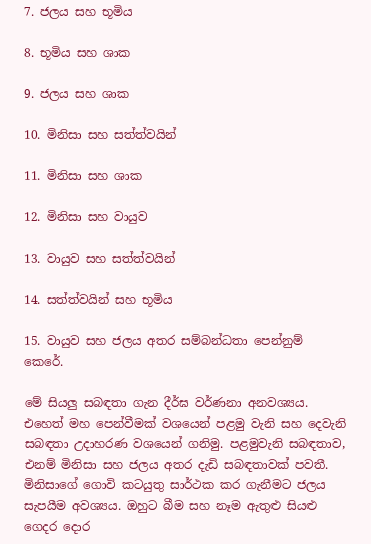7. ජලය සහ භූමිය

8. භූමිය සහ ශාක

9. ජලය සහ ශාක

10. මිනිසා සහ සත්ත්වයින්

11. මිනිසා සහ ශාක

12. මිනිසා සහ වායුව

13. වායුව සහ සත්ත්වයින්

14. සත්ත්වයින් සහ භූමිය

15. වායුව සහ ජලය අතර සම්බන්ධතා පෙන්නුම් කෙරේ.

මේ සියලු සබඳතා ගැන දීර්ඝ වර්ණනා අනවශ්‍යය. එහෙත් මහ පෙන්වීමක් වශයෙන් පළමු වැනි සහ දෙවැනි සබඳතා උදාහරණ වශයෙන් ගනිමු. පළමුවැනි සබඳතාව, එනම් මිනිසා සහ ජලය අතර දැඩි සබඳතාවක් පවතී. මිනිසාගේ ගොවි කටයුතු සාර්ථක කර ගැනීමට ජලය සැපයීම අවශ්‍යය. ඔහුට බීම සහ නෑම ඇතුළු සියළු ගෙදර දොර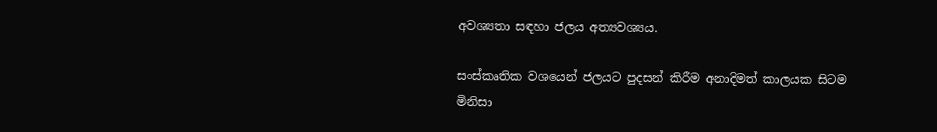අවශ්‍යතා සඳහා ජලය අත්‍යවශ්‍යය.

සංස්කෘතික වශයෙන් ජලයට පුදසන් කිරීම අනාදිමත් කාලයක සිටම මිනිසා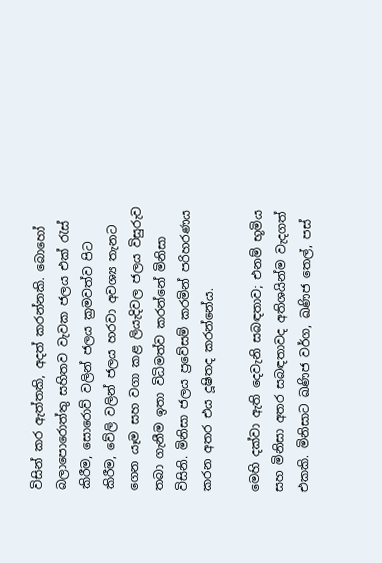විසින් කර ඇත්තකි, අදත් කරන්නකි. බොහෝ බලාපොරොත්තු සහිතව වැවක ජලය එක් රැස් කිරීම, සොරොව් වලින් ජලය ක්‍රමවත්ව පිට කිරීම, වේලි වලින් ජලය හරවා අවශ්‍ය තැනට ගෙන යෑම සහ වගා කළ ලියැදිවල ජලය විසුරුව තබා ගැනීම ඉතා විධිමත්ව කරන්නේ මිනිසා විසිනි. මිනිසා ජලය ප්‍රවේසම් කරමින් පරිහරණය කරන අතර එය දූෂිතද කරන්නේය.

මෙහි දක්වා ඇති දෙවැනි සබඳතාව; එනම් භූමිය සහ මිනිසා අතර සබඳතාවද අතිශයින්ම වැදගත් එකකි. මිනිසාට ඛණිජ වර්ග, ඛණිජ තෙල්, පස්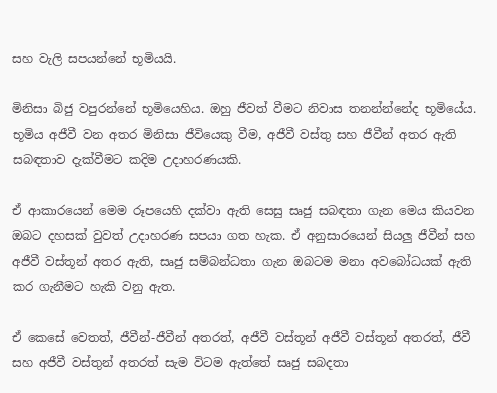සහ වැලි සපයන්නේ භූමියයි.

මිනිසා බිජු වපුරන්නේ භූමියෙහිය. ඔහු ජීවත් වීමට නිවාස තනන්න්නේද භූමියේය. භූමිය අජීවී වන අතර මිනිසා ජීවියෙකු වීම, අජීවී වස්තු සහ ජීවීන් අතර ඇති සබඳතාව දැක්වීමට කදිම උදාහරණයකි.

ඒ ආකාරයෙන් මෙම රූපයෙහි දක්වා ඇති සෙසු සෘජු සබඳතා ගැන මෙය කියවන ඔබට දහසක් වුවත් උදාහරණ සපයා ගත හැක. ඒ අනුසාරයෙන් සියලු ජීවීන් සහ අජීවී වස්තූන් අතර ඇති, සෘජු සම්බන්ධතා ගැන ඔබටම මනා අවබෝධයක් ඇති කර ගැනීමට හැකි වනු ඇත.

ඒ කෙසේ වෙතත්, ජීවීන්-ජීවීන් අතරත්, අජීවී වස්තූන් අජීවී වස්තූන් අතරත්, ජීවී සහ අජීවී වස්තුන් අතරත් සැම විටම ඇත්තේ සෘජු සබදතා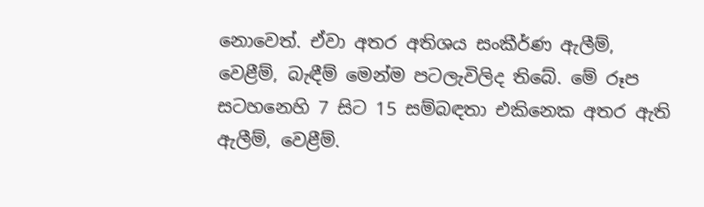නොවෙත්. ඒවා අතර අතිශය සංකීර්ණ ඇලීම්, වෙළීම්, බැඳීම් මෙන්ම පටලැවිලිද තිබේ. මේ රූප සටහනෙහි 7 සිට 15 සම්බඳතා එකිනෙක අතර ඇති ඇලීම්, වෙළීම්.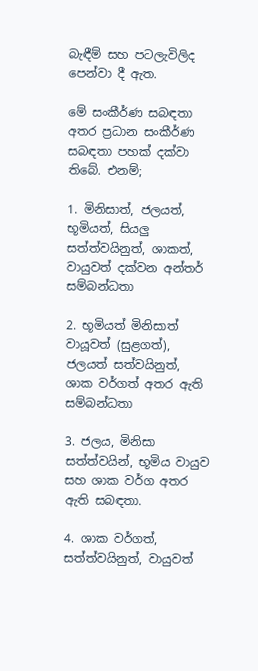බැඳීම් සහ පටලැවිලිද පෙන්වා දී ඇත.

මේ සංකීර්ණ සබඳතා අතර ප්‍රධාන සංකීර්ණ සබඳතා පහක් දක්වා තිබේ. එනම්;

1. මිනිසාත්, ජලයත්, භූමියත්, සියලු සත්ත්වයිනුත්, ශාකත්, වායුවත් දක්වන අන්තර් සම්බන්ධතා

2. භූමියත් මිනිසාත් වායූවත් (සුළගත්), ජලයත් සත්වයිනුත්, ශාක වර්ගත් අතර ඇති සම්බන්ධතා

3. ජලය, මිනිසා සත්ත්වයින්, භූමිය වායුව සහ ශාක වර්ග අතර ඇති සබඳතා.

4. ශාක වර්ගත්, සත්ත්වයිනුත්, වායුවත්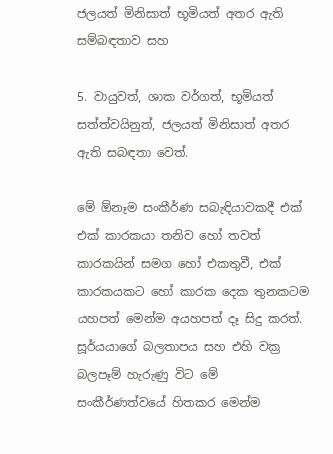ජලයත් මිනිසාත් භූමියත් අතර ඇති සම්බඳතාව සහ

5. වායුවත්, ශාක වර්ගත්, භූමියත් සත්ත්වයිනුත්, ජලයත් මිනිසාත් අතර ඇති සබඳතා වෙත්.

මේ ඕනෑම සංකීර්ණ සබැඳියාවකදී එක් එක් කාරකයා තනිව හෝ තවත් කාරකයින් සමග හෝ එකතුවී, එක් කාරකයකට හෝ කාරක දෙක තුනකටම යහපත් මෙන්ම අයහපත් දෑ සිදු කරත්. සූර්යයාගේ බලතාපය සහ එහි වක්‍ර බලපෑම් හැරුණු විට මේ සංකීර්ණත්වයේ හිතකර මෙන්ම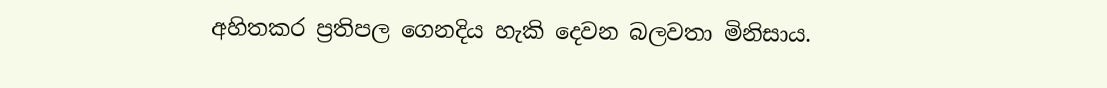අහිතකර ප්‍රතිපල ගෙනදිය හැකි දෙවන බලවතා මිනිසාය.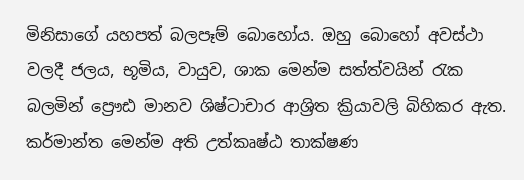මිනිසාගේ යහපත් බලපෑම් බොහෝය. ඔහු බොහෝ අවස්ථා වලදී ජලය, භූමිය, වායුව, ශාක මෙන්ම සත්ත්වයින් රැක බලමින් ප්‍රෞඪ මානව ශිෂ්ටාචාර ආශ්‍රිත ක්‍රියාවලි බිහිකර ඇත. කර්මාන්ත මෙන්ම අති උත්කෘෂ්ඨ තාක්ෂණ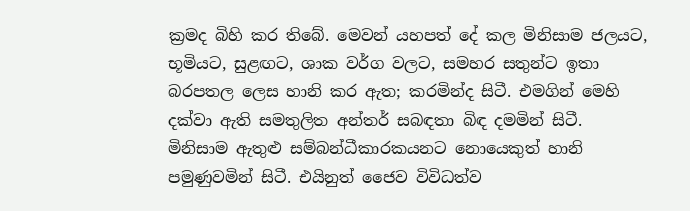ක්‍රමද බිහි කර තිබේ. මෙවන් යහපත් දේ කල මිනිසාම ජලයට, භූමියට, සුළඟට, ශාක වර්ග වලට, සමහර සතුන්ට ඉතා බරපතල ලෙස හානි කර ඇත; කරමින්ද සිටී. එමගින් මෙහි දක්වා ඇති සමතුලිත අන්තර් සබඳතා බිඳ දමමින් සිටී. මිනිසාම ඇතුළු සම්බන්ධීකාරකයනට නොයෙකුත් හානි පමුණුවමින් සිටී. එයිනුත් ජෛව විවිධත්ව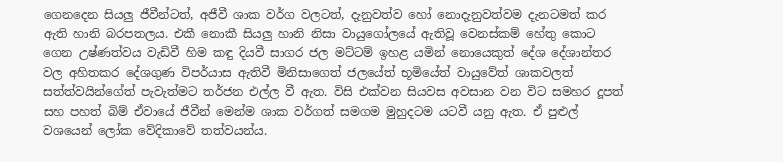ගෙනදෙන සියලු ජීවීන්ටත්, අජීවී ශාක වර්ග වලටත්, දැනුවත්ව හෝ නොදැනුවත්වම දැනටමත් කර ඇති හානි බරපතලය. එකී නොකී සියලු හානි නිසා වායුගෝලයේ ඇතිවූ වෙනස්කම් හේතු කොට ගෙන උෂ්ණත්වය වැඩිවී හිම කඳු දියවී සාගර ජල මට්ටම් ඉහළ යමින් නොයෙකුත් දේශ දේශාන්තර වල අහිතකර දේශගුණ විපර්යාස ඇතිවී මිනිසාගෙත් ජලයේත් භූමියේත් වායුවේත් ශාකවලත් සත්ත්වයින්ගේත් පැවැත්මට තර්ජන එල්ල වී ඇත. විසි එක්වන සියවස අවසාන වන විට සමහර දූපත් සහ පහත් බිම් ඒවායේ ජීවීන් මෙන්ම ශාක වර්ගත් සමගම මුහුදටම යටවී යනු ඇත. ඒ පුළුල් වශයෙන් ලෝක වේදිකාවේ තත්වයන්ය.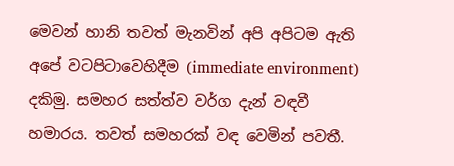මෙවන් හානි තවත් මැනවින් අපි අපිටම ඇති අපේ වටපිටාවෙහිදීම (immediate environment) දකිමු. සමහර සත්ත්ව වර්ග දැන් වඳවී හමාරය. තවත් සමහරක් වඳ වෙමින් පවතී.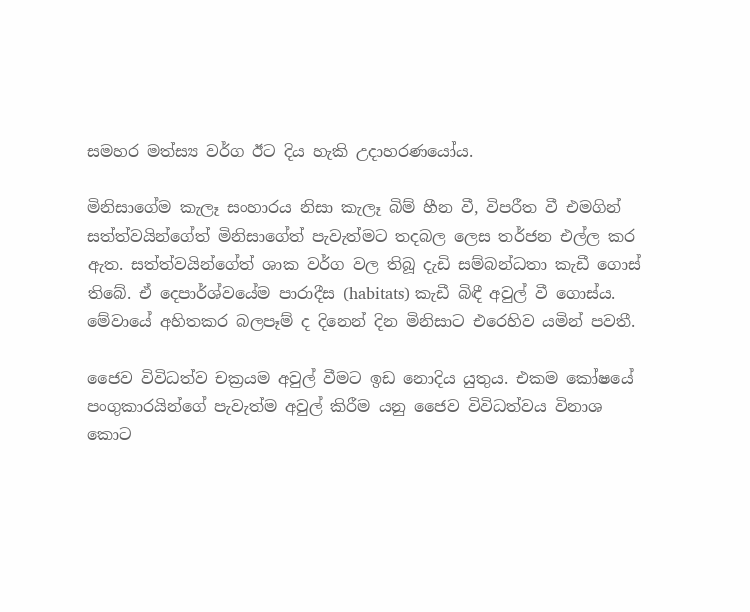සමහර මත්ස්‍ය වර්ග ඊට දිය හැකි උදාහරණයෝය.

මිනිසාගේම කැලෑ සංහාරය නිසා කැලෑ බිම් හීන වී, විපරීත වී එමගින් සත්ත්වයින්ගේත් මිනිසාගේත් පැවැත්මට තදබල ලෙස තර්ජන එල්ල කර ඇත. සත්ත්වයින්ගේත් ශාක වර්ග වල තිබූ දැඩි සම්බන්ධතා කැඩී ගොස් තිබේ. ඒ දෙපාර්ශ්වයේම පාරාදීස (habitats) කැඩී බිඳී අවුල් වී ගොස්ය. මේවායේ අහිතකර බලපෑම් ද දිනෙන් දින මිනිසාට එරෙහිව යමින් පවතී.

ජෛව විවිධත්ව චක්‍රයම අවුල් වීමට ඉඩ නොදිය යුතුය. එකම කෝෂයේ පංගුකාරයින්ගේ පැවැත්ම අවුල් කිරීම යනු ජෛව විවිධත්වය විනාශ කොට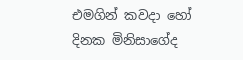එමගින් කවදා හෝ දිනක මිනිසාගේද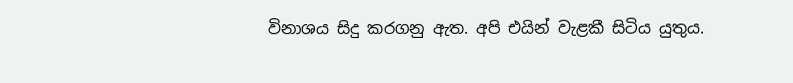විනාශය සිදු කරගනු ඇත. අපි එයින් වැළකී සිටිය යුතුය.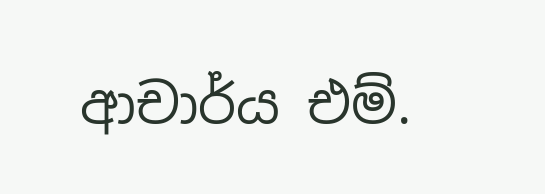ආචාර්ය එම්.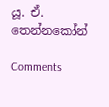යූ. ඒ. තෙන්නකෝන්

Comments